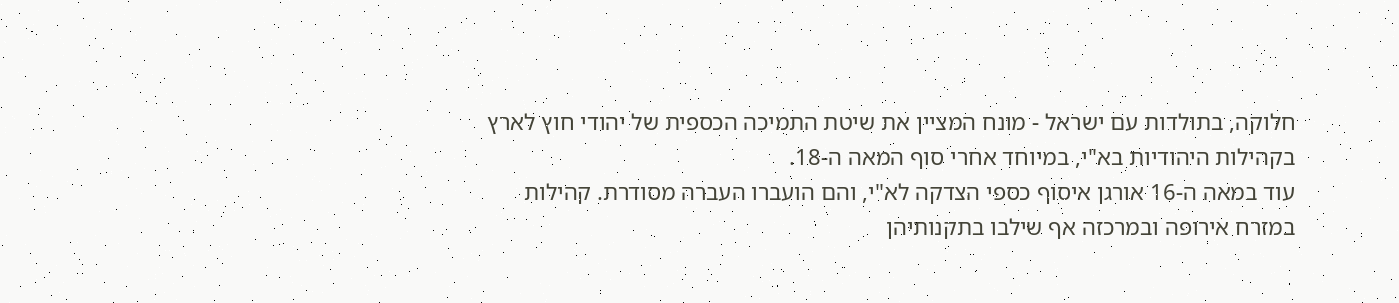חלוקה, בתולדות עם ישראל - מונח המציין את שיטת התמיכה הכספית של יהודי חוץ לארץ בקהילות היהודיות בא"י, במיוחד אחרי סוף המאה ה-18.
עוד במאה ה-16 אורגן איסוף כספי הצדקה לא"י, והם הועברו העברה מסודרת. קהילות במזרח אירופה ובמרכזה אף שילבו בתקנותיהן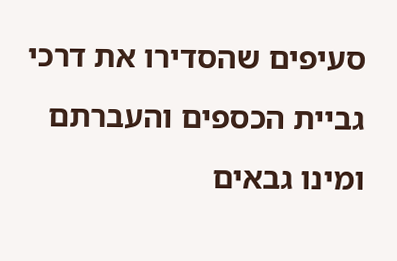סעיפים שהסדירו את דרכי גביית הכספים והעברתם ומינו גבאים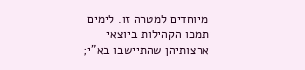מיוחדים למטרה זו. לימים תמכו הקהילות ביוצאי ארצותיהן שהתיישבו בא"י;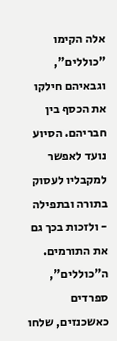אלה הקימו "כוללים", וגבאיהם חילקו את הכסף בין חבריהם. הסיוע נועד לאפשר למקבליו לעסוק בתורה ובתפילה - ולזכות בכך גם את התורמים. ה"כוללים", ספרדים כאשכנזים, שלחו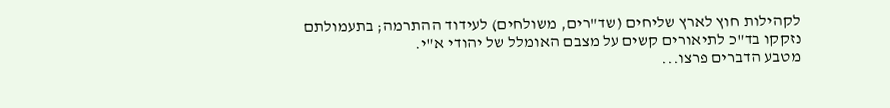לקהילות חוץ לארץ שליחים (שד"רים, משולחים) לעידוד ההתרמה; בתעמולתם נזקקו בד"כ לתיאורים קשים על מצבם האומלל של יהודי א"י.
מטבע הדברים פרצו...